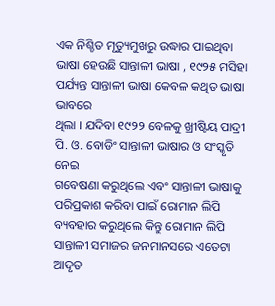ଏକ ନିଶ୍ଚିତ ମୃତ୍ୟୁମୁଖରୁ ଉଦ୍ଧାର ପାଇଥିବା
ଭାଷା ହେଉଛି ସାନ୍ତାଳୀ ଭାଷା , ୧୯୨୫ ମସିହା ପର୍ଯ୍ୟନ୍ତ ସାନ୍ତାଳୀ ଭାଷା କେବଳ କଥିତ ଭାଷା ଭାବରେ
ଥିଲା । ଯଦିବା ୧୯୨୨ ବେଳକୁ ଖ୍ରୀଷ୍ଟିୟ ପାଦ୍ରୀ
ପି. ଓ. ବୋଡିଂ ସାନ୍ତାଳୀ ଭାଷାର ଓ ସଂସ୍କୃତି ନେଇ
ଗବେଷଣା କରୁଥିଲେ ଏବଂ ସାନ୍ତାଳୀ ଭାଷାକୁ ପରିପ୍ରକାଶ କରିବା ପାଇଁ ରୋମାନ ଲିପି ବ୍ୟବହାର କରୁଥିଲେ କିନ୍ତୁ ରୋମାନ ଲିପି
ସାନ୍ତାଳୀ ସମାଜର ଜନମାନସରେ ଏତେଟା ଆଦୃତ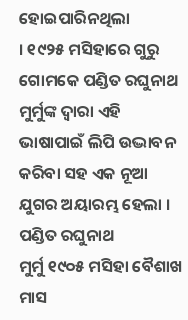ହୋଇପାରିନଥିଲା
। ୧୯୨୫ ମସିହାରେ ଗୁରୁ ଗୋମକେ ପଣ୍ଡିତ ରଘୁନାଥ
ମୁର୍ମୁଙ୍କ ଦ୍ବାରା ଏହି ଭାଷାପାଇଁ ଲିପି ଉଦ୍ଭାବନ
କରିବା ସହ ଏକ ନୂଆ ଯୁଗର ଅୟାରମ୍ଭ ହେଲା ।
ପଣ୍ଡିତ ରଘୁନାଥ
ମୁର୍ମୁ ୧୯୦୫ ମସିହା ବୈଶାଖ ମାସ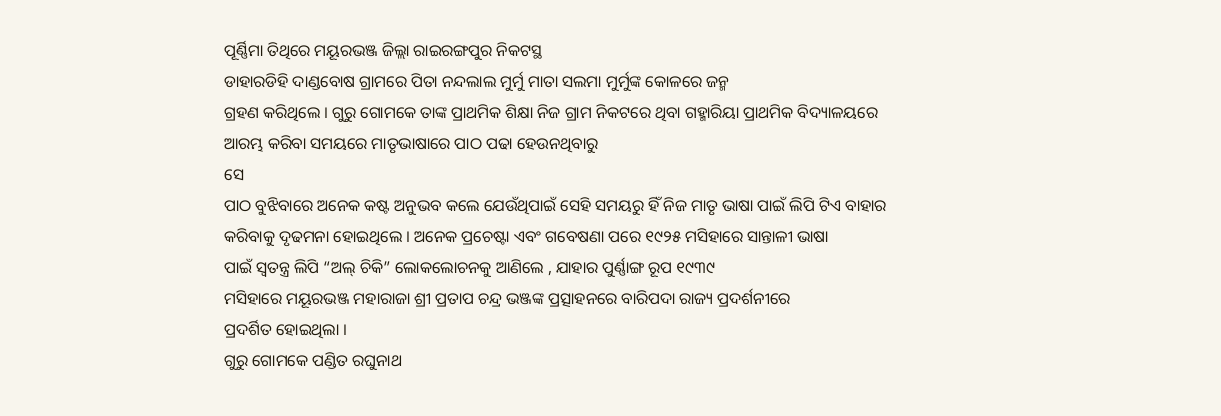ପୂର୍ଣ୍ଣିମା ତିଥିରେ ମୟୂରଭଞ୍ଜ ଜିଲ୍ଲା ରାଇରଙ୍ଗପୁର ନିକଟସ୍ଥ
ଡାହାରଡିହି ଦାଣ୍ଡବୋଷ ଗ୍ରାମରେ ପିତା ନନ୍ଦଲାଲ ମୁର୍ମୁ ମାତା ସଲମା ମୁର୍ମୁଙ୍କ କୋଳରେ ଜନ୍ମ
ଗ୍ରହଣ କରିଥିଲେ । ଗୁରୁ ଗୋମକେ ତାଙ୍କ ପ୍ରାଥମିକ ଶିକ୍ଷା ନିଜ ଗ୍ରାମ ନିକଟରେ ଥିବା ଗହ୍ମାରିୟା ପ୍ରାଥମିକ ବିଦ୍ୟାଳୟରେ
ଆରମ୍ଭ କରିବା ସମୟରେ ମାତୃଭାଷାରେ ପାଠ ପଢା ହେଉନଥିବାରୁ
ସେ
ପାଠ ବୁଝିବାରେ ଅନେକ କଷ୍ଟ ଅନୁଭବ କଲେ ଯେଉଁଥିପାଇଁ ସେହି ସମୟରୁ ହିଁ ନିଜ ମାତୃ ଭାଷା ପାଇଁ ଲିପି ଟିଏ ବାହାର
କରିବାକୁ ଦୃଢମନା ହୋଇଥିଲେ । ଅନେକ ପ୍ରଚେଷ୍ଟା ଏବଂ ଗବେଷଣା ପରେ ୧୯୨୫ ମସିହାରେ ସାନ୍ତାଳୀ ଭାଷା
ପାଇଁ ସ୍ବତନ୍ତ୍ର ଲିପି “ଅଲ୍ ଚିକି” ଲୋକଲୋଚନକୁ ଆଣିଲେ , ଯାହାର ପୁର୍ଣ୍ଣାଙ୍ଗ ରୂପ ୧୯୩୯
ମସିହାରେ ମୟୂରଭଞ୍ଜ ମହାରାଜା ଶ୍ରୀ ପ୍ରତାପ ଚନ୍ଦ୍ର ଭଞ୍ଜଙ୍କ ପ୍ରତ୍ସାହନରେ ବାରିପଦା ରାଜ୍ୟ ପ୍ରଦର୍ଶନୀରେ
ପ୍ରଦର୍ଶିତ ହୋଇଥିଲା ।
ଗୁରୁ ଗୋମକେ ପଣ୍ଡିତ ରଘୁନାଥ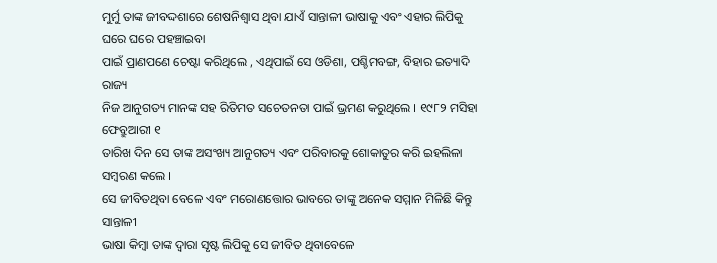ମୁର୍ମୁ ତାଙ୍କ ଜୀବଦ୍ଦଶାରେ ଶେଷନିଶ୍ବାସ ଥିବା ଯାଏଁ ସାନ୍ତାଳୀ ଭାଷାକୁ ଏବଂ ଏହାର ଲିପିକୁ ଘରେ ଘରେ ପହଞ୍ଚାଇବା
ପାଇଁ ପ୍ରାଣପଣେ ଚେଷ୍ଟା କରିଥିଲେ , ଏଥିପାଇଁ ସେ ଓଡିଶା, ପଶ୍ଚିମବଙ୍ଗ, ବିହାର ଇତ୍ୟାଦି ରାଜ୍ୟ
ନିଜ ଆନୁଗତ୍ୟ ମାନଙ୍କ ସହ ରିତିମତ ସଚେତନତା ପାଇଁ ଭ୍ରମଣ କରୁଥିଲେ । ୧୯୮୨ ମସିହା ଫେବ୍ରୁଆରୀ ୧
ତାରିଖ ଦିନ ସେ ତାଙ୍କ ଅସଂଖ୍ୟ ଆନୁଗତ୍ୟ ଏବଂ ପରିବାରକୁ ଶୋକାତୁର କରି ଇହଲିଳା ସମ୍ବରଣ କଲେ ।
ସେ ଜୀବିତଥିବା ବେଳେ ଏବଂ ମରୋଣତ୍ତୋର ଭାବରେ ତାଙ୍କୁ ଅନେକ ସମ୍ମାନ ମିଳିଛି କିନ୍ତୁ ସାନ୍ତାଳୀ
ଭାଷା କିମ୍ବା ତାଙ୍କ ଦ୍ବାରା ସୃଷ୍ଟ ଲିପିକୁ ସେ ଜୀବିତ ଥିବାବେଳେ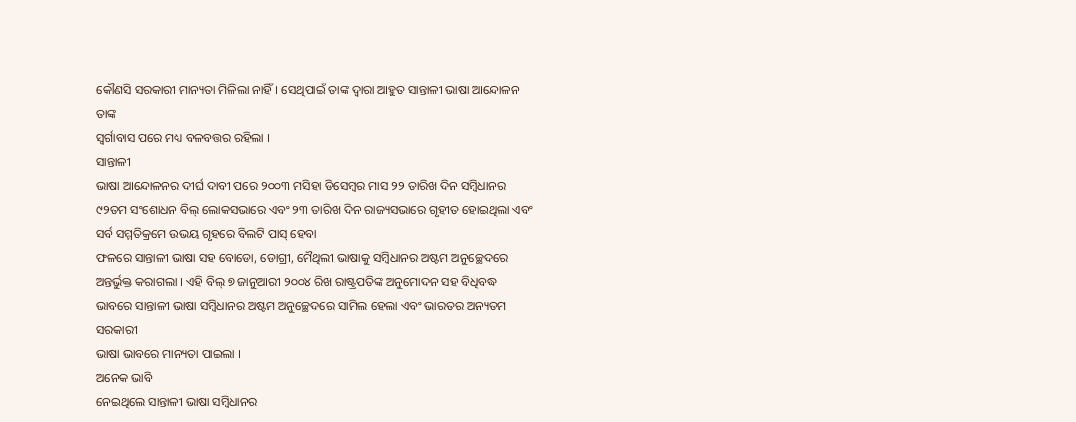କୌଣସି ସରକାରୀ ମାନ୍ୟତା ମିଳିଲା ନାହିଁ। ସେଥିପାଇଁ ତାଙ୍କ ଦ୍ବାରା ଆହୁତ ସାନ୍ତାଳୀ ଭାଷା ଆନ୍ଦୋଳନ ତାଙ୍କ
ସ୍ବର୍ଗାବାସ ପରେ ମଧ୍ୟ ବଳବତ୍ତର ରହିଲା ।
ସାନ୍ତାଳୀ
ଭାଷା ଆନ୍ଦୋଳନର ଦୀର୍ଘ ଦାବୀ ପରେ ୨୦୦୩ ମସିହା ଡିସେମ୍ବର ମାସ ୨୨ ତାରିଖ ଦିନ ସମ୍ବିଧାନର
୯୨ତମ ସଂଶୋଧନ ବିଲ୍ ଲୋକସଭାରେ ଏବଂ ୨୩ ତାରିଖ ଦିନ ରାଜ୍ୟସଭାରେ ଗୃହୀତ ହୋଇଥିଲା ଏବଂ ସର୍ବ ସମ୍ମତିକ୍ରମେ ଉଭୟ ଗୃହରେ ବିଲଟି ପାସ୍ ହେବା
ଫଳରେ ସାନ୍ତାଳୀ ଭାଷା ସହ ବୋଡୋ, ଡୋଗ୍ରୀ, ମୈଥିଲୀ ଭାଷାକୁ ସମ୍ବିଧାନର ଅଷ୍ଟମ ଅନୁଚ୍ଛେଦରେ
ଅନ୍ତର୍ଭୁକ୍ତ କରାଗଲା । ଏହି ବିଲ୍ ୭ ଜାନୁଆରୀ ୨୦୦୪ ରିଖ ରାଷ୍ଟ୍ରପତିଙ୍କ ଅନୁମୋଦନ ସହ ବିଧିବଦ୍ଧ
ଭାବରେ ସାନ୍ତାଳୀ ଭାଷା ସମ୍ବିଧାନର ଅଷ୍ଟମ ଅନୁଚ୍ଛେଦରେ ସାମିଲ ହେଲା ଏବଂ ଭାରତର ଅନ୍ୟତମ ସରକାରୀ
ଭାଷା ଭାବରେ ମାନ୍ୟତା ପାଇଲା ।
ଅନେକ ଭାବି
ନେଇଥିଲେ ସାନ୍ତାଳୀ ଭାଷା ସମ୍ବିଧାନର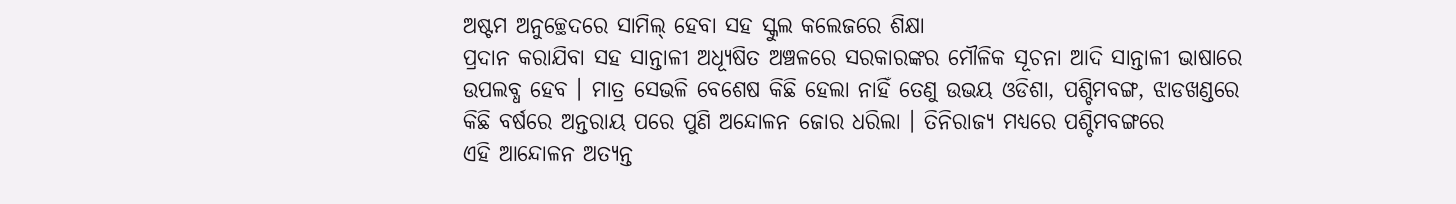ଅଷ୍ଟମ ଅନୁଚ୍ଛେଦରେ ସାମିଲ୍ ହେବା ସହ ସ୍କୁଲ କଲେଜରେ ଶିକ୍ଷା
ପ୍ରଦାନ କରାଯିବା ସହ ସାନ୍ତାଳୀ ଅଧ୍ୟୂଷିତ ଅଞ୍ଚଳରେ ସରକାରଙ୍କର ମୌଳିକ ସୂଚନା ଆଦି ସାନ୍ତାଳୀ ଭାଷାରେ
ଉପଲବ୍ଧ ହେବ । ମାତ୍ର ସେଭଳି ବେଶେଷ କିଛି ହେଲା ନାହିଁ ତେଣୁ ଉଭୟ ଓଡିଶା, ପଶ୍ଚିମବଙ୍ଗ, ଝାଡଖଣ୍ଡରେ
କିଛି ବର୍ଷରେ ଅନ୍ତରାୟ ପରେ ପୁଣି ଅନ୍ଦୋଳନ ଜୋର ଧରିଲା । ତିନିରାଜ୍ୟ ମଧ୍ୟରେ ପଶ୍ଚିମବଙ୍ଗରେ
ଏହି ଆନ୍ଦୋଳନ ଅତ୍ୟନ୍ତ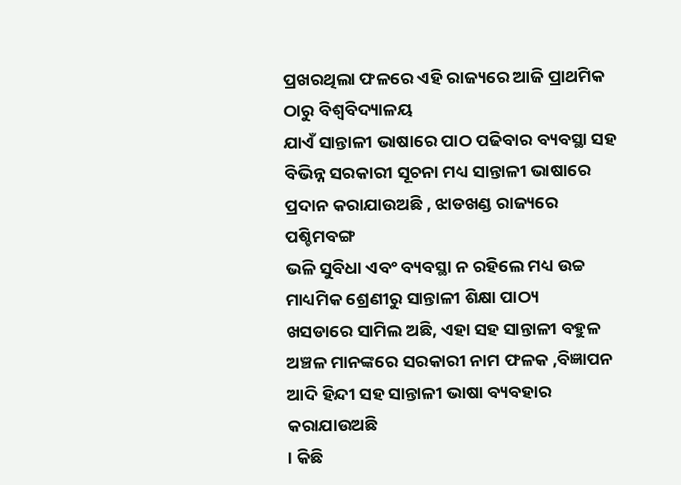ପ୍ରଖରଥିଲା ଫଳରେ ଏହି ରାଜ୍ୟରେ ଆଜି ପ୍ରାଥମିକ ଠାରୁ ବିଶ୍ବବିଦ୍ୟାଳୟ
ଯାଏଁ ସାନ୍ତାଳୀ ଭାଷାରେ ପାଠ ପଢିବାର ବ୍ୟବସ୍ଥା ସହ ବିଭିନ୍ନ ସରକାରୀ ସୂଚନା ମଧ୍ୟ ସାନ୍ତାଳୀ ଭାଷାରେ ପ୍ରଦାନ କରାଯାଉଅଛି , ଝାଡଖଣ୍ଡ ରାଜ୍ୟରେ ପଶ୍ଚିମବଙ୍ଗ
ଭଳି ସୁବିଧା ଏବଂ ବ୍ୟବସ୍ଥା ନ ରହିଲେ ମଧ୍ୟ ଉଚ୍ଚ ମାଧ୍ୟମିକ ଶ୍ରେଣୀରୁ ସାନ୍ତାଳୀ ଶିକ୍ଷା ପାଠ୍ୟ
ଖସଡାରେ ସାମିଲ ଅଛି, ଏହା ସହ ସାନ୍ତାଳୀ ବହୁଳ ଅଞ୍ଚଳ ମାନଙ୍କରେ ସରକାରୀ ନାମ ଫଳକ ,ବିଜ୍ଞାପନ ଆଦି ହିନ୍ଦୀ ସହ ସାନ୍ତାଳୀ ଭାଷା ବ୍ୟବହାର କରାଯାଉଅଛି
। କିଛି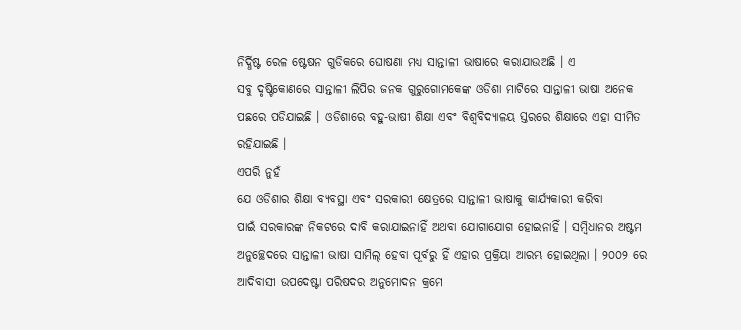ନିର୍ଦ୍ଧିଷ୍ଟ ରେଳ ଷ୍ଟେଷନ ଗୁଡିକରେ ଘୋଷଣା ମଧ୍ୟ ସାନ୍ତାଳୀ ଭାଷାରେ କରାଯାଉଅଛି । ଏ
ସବୁ ଦୃଷ୍ଟିକୋଣରେ ସାନ୍ତାଳୀ ଲିପିର ଜନକ ଗୁରୁଗୋମକେଙ୍କ ଓଡିଶା ମାଟିରେ ସାନ୍ତାଳୀ ଭାଷା ଅନେକ
ପଛରେ ପଡିଯାଇଛି । ଓଡିଶାରେ ବହୁ-ଭାଷୀ ଶିକ୍ଷା ଏବଂ ବିଶ୍ବବିଦ୍ୟାଳୟ ସ୍ତରରେ ଶିକ୍ଷାରେ ଏହା ସୀମିତ
ରହିଯାଇଛି ।
ଏପରି ନୁହଁ
ଯେ ଓଡିଶାର ଶିକ୍ଷା ବ୍ୟବସ୍ଥା ଏବଂ ସରକାରୀ କ୍ଷେତ୍ରରେ ସାନ୍ତାଳୀ ଭାଷାକୁ କାର୍ଯ୍ୟକାରୀ କରିବା
ପାଇଁ ସରକାରଙ୍କ ନିକଟରେ ଦାବି କରାଯାଇନାହିଁ ଅଥବା ଯୋଗାଯୋଗ ହୋଇନାହିଁ । ସମ୍ବିଧାନର ଅଷ୍ଟମ
ଅନୁଚ୍ଛେଦରେ ସାନ୍ତାଳୀ ଭାଷା ସାମିଲ୍ ହେବା ପୂର୍ବରୁ ହିଁ ଏହାର ପ୍ରକ୍ରିୟା ଆରମ୍ଭ ହୋଇଥିଲା । ୨୦୦୨ ରେ ଆଦିବାସୀ ଉପଦେଷ୍ଟା ପରିଷଦର ଅନୁମୋଦନ କ୍ରମେ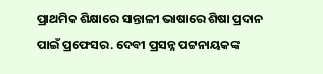ପ୍ରାଥମିକ ଶିକ୍ଷାରେ ସାନ୍ତାଳୀ ଭାଷାରେ ଶିଷା ପ୍ରଦାନ ପାଇଁ ପ୍ରଫେସର. ଦେବୀ ପ୍ରସନ୍ନ ପଟ୍ଟନାୟକଙ୍କ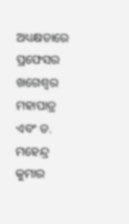ଅଧ୍ୟକ୍ଷତାରେ ପ୍ରଫେସର ଖଗେଶ୍ବର ମହାପାତ୍ର ଏବଂ ଡ. ମହେନ୍ଦ୍ର କୁମାର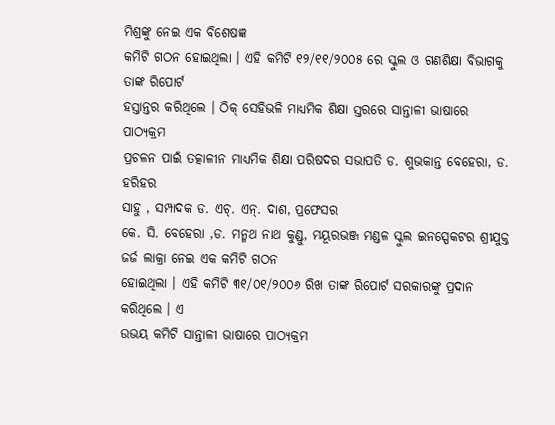ମିଶ୍ରଙ୍କୁ ନେଇ ଏକ ବିଶେଷଜ୍ଞ
କମିଟି ଗଠନ ହୋଇଥିଲା । ଏହି କମିଟି ୧୨/୧୧/୨୦୦୫ ରେ ସ୍କୁଲ ଓ ଗଣଶିକ୍ଷା ବିଭାଗକୁ ତାଙ୍କ ରିପୋର୍ଟ
ହସ୍ତାନ୍ତର କରିଥିଲେ । ଠିକ୍ ସେହିଭଳି ମାଧ୍ୟମିକ ଶିକ୍ଷା ସ୍ତରରେ ସାନ୍ତାଳୀ ଭାଷାରେ ପାଠ୍ୟକ୍ରମ
ପ୍ରଚଳନ ପାଇଁ ତତ୍କାଳୀନ ମାଧ୍ୟମିକ ଶିକ୍ଷା ପରିଷଦର ସଭାପତି ଡ. ଶୁଭକାନ୍ତ ବେହେରା, ଡ. ହରିହର
ସାହୁ , ସମ୍ପାଦକ ଡ. ଏଚ୍. ଏନ୍. ଦାଶ, ପ୍ରଫେସର
କେ. ସି. ବେହେରା ,ଡ. ମନ୍ମଥ ନାଥ କୁଣ୍ଡୁ, ମୟୂରଭଞ୍ଜ ମଣ୍ଡଳ ସ୍କୁଲ ଇନସ୍ପେକଟର ଶ୍ରୀଯୁକ୍ତ ଜର୍ଜ ଲାକ୍ରା ନେଇ ଏକ କମିଟି ଗଠନ
ହୋଇଥିଲା । ଏହି କମିଟି ୩୧/୦୧/୨୦୦୬ ରିଖ ତାଙ୍କ ରିପୋର୍ଟ ସରକାରଙ୍କୁ ପ୍ରଦାନ କରିଥିଲେ । ଏ
ଉଭୟ କମିଟି ସାନ୍ତାଳୀ ଭାଷାରେ ପାଠ୍ୟକ୍ରମ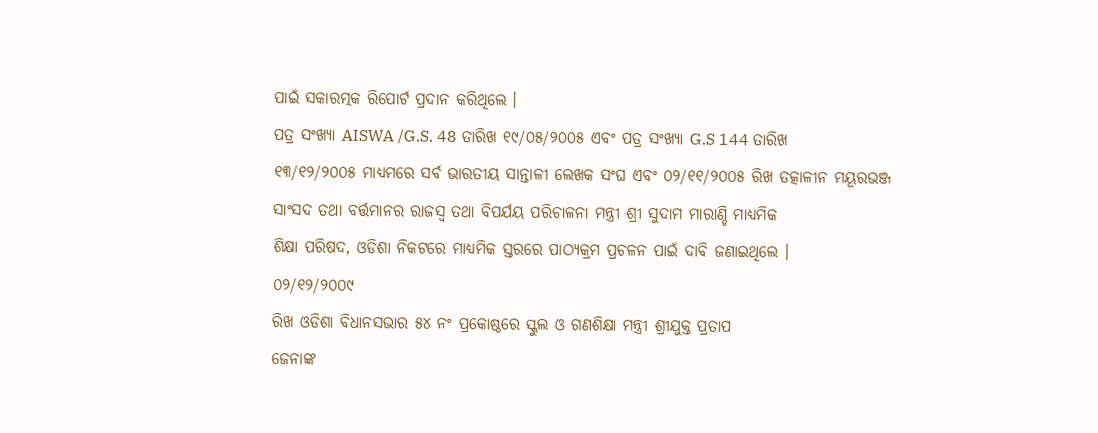ପାଇଁ ସକାରତ୍ମକ ରିପୋର୍ଟ ପ୍ରଦାନ କରିଥିଲେ ।
ପତ୍ର ସଂଖ୍ୟା AISWA /G.S. 48 ତାରିଖ ୧୯/୦୫/୨୦୦୫ ଏବଂ ପତ୍ର ସଂଖ୍ୟା G.S 144 ତାରିଖ
୧୩/୧୨/୨୦୦୫ ମାଧ୍ୟମରେ ସର୍ବ ଭାରତୀୟ ସାନ୍ତାଳୀ ଲେଖକ ସଂଘ ଏବଂ ୦୨/୧୧/୨୦୦୫ ରିଖ ତତ୍କାଳୀନ ମୟୂରଭଞ୍ଜ
ସାଂସଦ ତଥା ବର୍ତ୍ତମାନର ରାଜସ୍ବ ତଥା ବିପର୍ଯୟ ପରିଚାଳନା ମନ୍ତ୍ରୀ ଶ୍ରୀ ସୁଦାମ ମାରାଣ୍ଡି ମାଧ୍ୟମିକ
ଶିକ୍ଷା ପରିଷଦ, ଓଡିଶା ନିକଟରେ ମାଧ୍ୟମିକ ସ୍ତରରେ ପାଠ୍ୟକ୍ରମ ପ୍ରଚଳନ ପାଇଁ ଦାବି ଜଣାଇଥିଲେ ।
୦୨/୧୨/୨୦୦୯
ରିଖ ଓଡିଶା ବିଧାନସଭାର ୫୪ ନଂ ପ୍ରକୋଷ୍ଠରେ ସ୍କୁଲ ଓ ଗଣଶିକ୍ଷା ମନ୍ତ୍ରୀ ଶ୍ରୀଯୁକ୍ତ ପ୍ରତାପ
ଜେନାଙ୍କ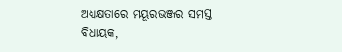ଅଧ୍ୟକ୍ଷତାରେ ମୟୂରଭଞ୍ଜର ସମସ୍ତ ବିଧାୟକ,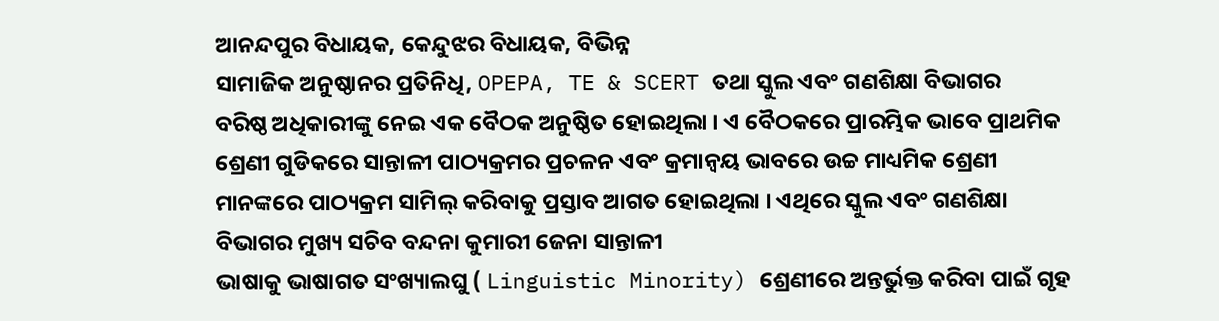ଆନନ୍ଦପୁର ବିଧାୟକ, କେନ୍ଦୁଝର ବିଧାୟକ, ବିଭିନ୍ନ
ସାମାଜିକ ଅନୁଷ୍ଠାନର ପ୍ରତିନିଧି, OPEPA, TE & SCERT ତଥା ସ୍କୁଲ ଏବଂ ଗଣଶିକ୍ଷା ବିଭାଗର
ବରିଷ୍ଠ ଅଧିକାରୀଙ୍କୁ ନେଇ ଏକ ବୈଠକ ଅନୁଷ୍ଠିତ ହୋଇଥିଲା । ଏ ବୈଠକରେ ପ୍ରାରମ୍ଭିକ ଭାବେ ପ୍ରାଥମିକ
ଶ୍ରେଣୀ ଗୁଡିକରେ ସାନ୍ତାଳୀ ପାଠ୍ୟକ୍ରମର ପ୍ରଚଳନ ଏବଂ କ୍ରମାନ୍ବୟ ଭାବରେ ଉଚ୍ଚ ମାଧ୍ୟମିକ ଶ୍ରେଣୀ
ମାନଙ୍କରେ ପାଠ୍ୟକ୍ରମ ସାମିଲ୍ କରିବାକୁ ପ୍ରସ୍ତାବ ଆଗତ ହୋଇଥିଲା । ଏଥିରେ ସ୍କୁଲ ଏବଂ ଗଣଶିକ୍ଷା
ବିଭାଗର ମୁଖ୍ୟ ସଚିବ ବନ୍ଦନା କୁମାରୀ ଜେନା ସାନ୍ତାଳୀ
ଭାଷାକୁ ଭାଷାଗତ ସଂଖ୍ୟାଲଘୁ ( Linguistic Minority) ଶ୍ରେଣୀରେ ଅନ୍ତର୍ଭୁକ୍ତ କରିବା ପାଇଁ ଗୃହ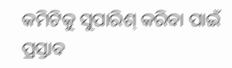କମିଟିକୁ ସୁପାରିଶ୍ କରିବା ପାଇଁ ପ୍ରସ୍ତାବ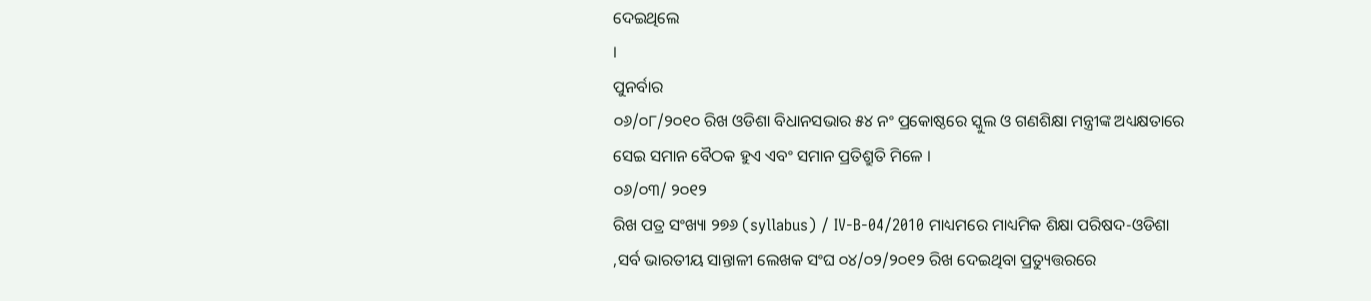ଦେଇଥିଲେ
।
ପୁନର୍ବାର
୦୬/୦୮/୨୦୧୦ ରିଖ ଓଡିଶା ବିଧାନସଭାର ୫୪ ନଂ ପ୍ରକୋଷ୍ଠରେ ସ୍କୁଲ ଓ ଗଣଶିକ୍ଷା ମନ୍ତ୍ରୀଙ୍କ ଅଧ୍ୟକ୍ଷତାରେ
ସେଇ ସମାନ ବୈଠକ ହୁଏ ଏବଂ ସମାନ ପ୍ରତିଶ୍ରୁତି ମିଳେ ।
୦୬/୦୩/ ୨୦୧୨
ରିଖ ପତ୍ର ସଂଖ୍ୟା ୨୭୬ (syllabus) / IV-B-04/2010 ମାଧ୍ୟମରେ ମାଧ୍ୟମିକ ଶିକ୍ଷା ପରିଷଦ-ଓଡିଶା
,ସର୍ବ ଭାରତୀୟ ସାନ୍ତାଳୀ ଲେଖକ ସଂଘ ୦୪/୦୨/୨୦୧୨ ରିଖ ଦେଇଥିବା ପ୍ରତ୍ୟୁତ୍ତରରେ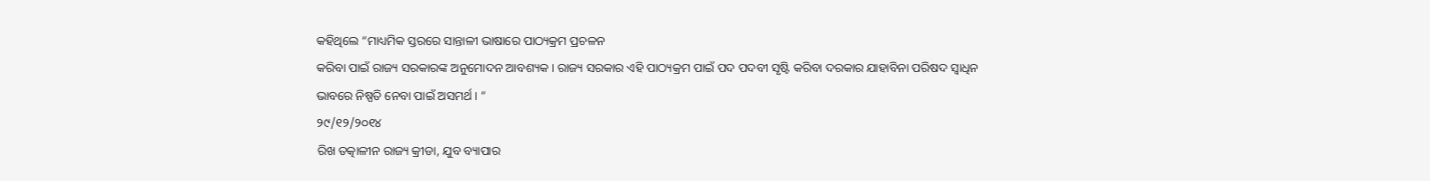କହିଥିଲେ “ମାଧ୍ୟମିକ ସ୍ତରରେ ସାନ୍ତାଳୀ ଭାଷାରେ ପାଠ୍ୟକ୍ରମ ପ୍ରଚଳନ
କରିବା ପାଇଁ ରାଜ୍ୟ ସରକାରଙ୍କ ଅନୁମୋଦନ ଆବଶ୍ୟକ । ରାଜ୍ୟ ସରକାର ଏହି ପାଠ୍ୟକ୍ରମ ପାଇଁ ପଦ ପଦବୀ ସୃଷ୍ଟି କରିବା ଦରକାର ଯାହାବିନା ପରିଷଦ ସ୍ବାଧିନ
ଭାବରେ ନିଷ୍ପତି ନେବା ପାଇଁ ଅସମର୍ଥ । “
୨୯/୧୨/୨୦୧୪
ରିଖ ତତ୍କାଳୀନ ରାଜ୍ୟ କ୍ରୀଡା, ଯୁବ ବ୍ୟାପାର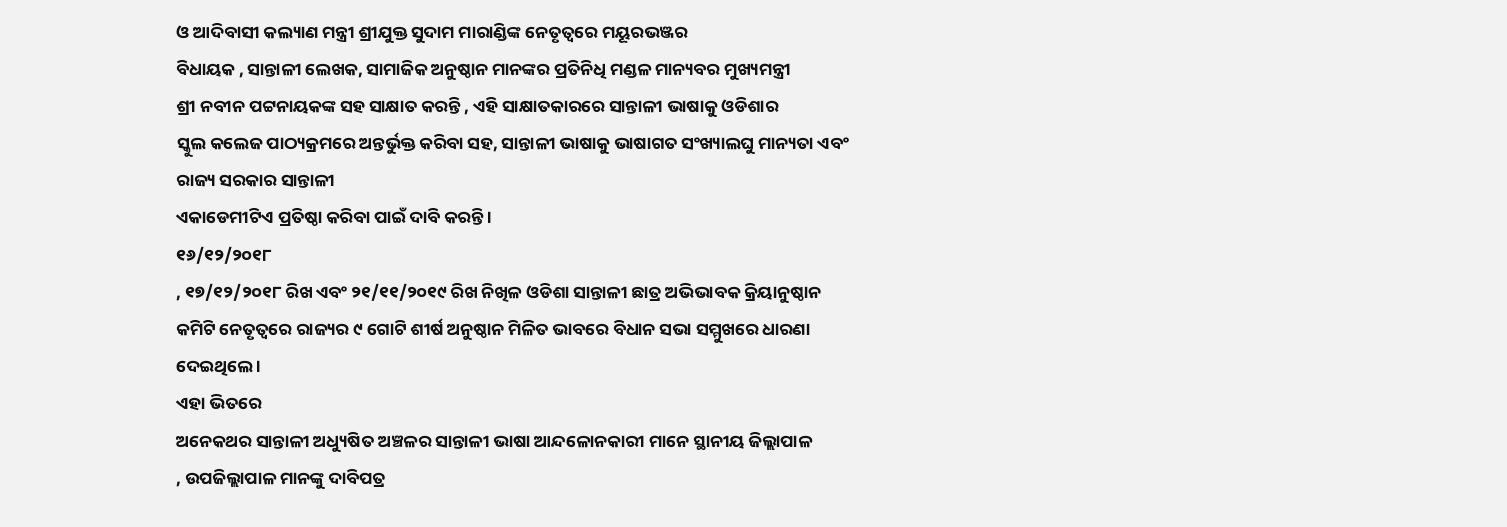ଓ ଆଦିବାସୀ କଲ୍ୟାଣ ମନ୍ତ୍ରୀ ଶ୍ରୀଯୁକ୍ତ ସୁଦାମ ମାରାଣ୍ଡିଙ୍କ ନେତୃତ୍ବରେ ମୟୂରଭଞ୍ଜର
ବିଧାୟକ , ସାନ୍ତାଳୀ ଲେଖକ, ସାମାଜିକ ଅନୁଷ୍ଠାନ ମାନଙ୍କର ପ୍ରତିନିଧି ମଣ୍ଡଳ ମାନ୍ୟବର ମୁଖ୍ୟମନ୍ତ୍ରୀ
ଶ୍ରୀ ନବୀନ ପଟ୍ଟନାୟକଙ୍କ ସହ ସାକ୍ଷାତ କରନ୍ତି , ଏହି ସାକ୍ଷାତକାରରେ ସାନ୍ତାଳୀ ଭାଷାକୁ ଓଡିଶାର
ସ୍କୁଲ କଲେଜ ପାଠ୍ୟକ୍ରମରେ ଅନ୍ତର୍ଭୁକ୍ତ କରିବା ସହ, ସାନ୍ତାଳୀ ଭାଷାକୁ ଭାଷାଗତ ସଂଖ୍ୟାଲଘୁ ମାନ୍ୟତା ଏବଂ ରାଜ୍ୟ ସରକାର ସାନ୍ତାଳୀ
ଏକାଡେମୀଟିଏ ପ୍ରତିଷ୍ଠା କରିବା ପାଇଁ ଦାବି କରନ୍ତି ।
୧୬/୧୨/୨୦୧୮
, ୧୭/୧୨/୨୦୧୮ ରିଖ ଏବଂ ୨୧/୧୧/୨୦୧୯ ରିଖ ନିଖିଳ ଓଡିଶା ସାନ୍ତାଳୀ ଛାତ୍ର ଅଭିଭାବକ କ୍ରିୟାନୁଷ୍ଠାନ
କମିଟି ନେତୃତ୍ବରେ ରାଜ୍ୟର ୯ ଗୋଟି ଶୀର୍ଷ ଅନୁଷ୍ଠାନ ମିଳିତ ଭାବରେ ବିଧାନ ସଭା ସମ୍ମୁଖରେ ଧାରଣା
ଦେଇଥିଲେ ।
ଏହା ଭିତରେ
ଅନେକଥର ସାନ୍ତାଳୀ ଅଧ୍ୟୁଷିତ ଅଞ୍ଚଳର ସାନ୍ତାଳୀ ଭାଷା ଆନ୍ଦଳୋନକାରୀ ମାନେ ସ୍ଥାନୀୟ ଜିଲ୍ଲାପାଳ
, ଉପଜିଲ୍ଲାପାଳ ମାନଙ୍କୁ ଦାବିପତ୍ର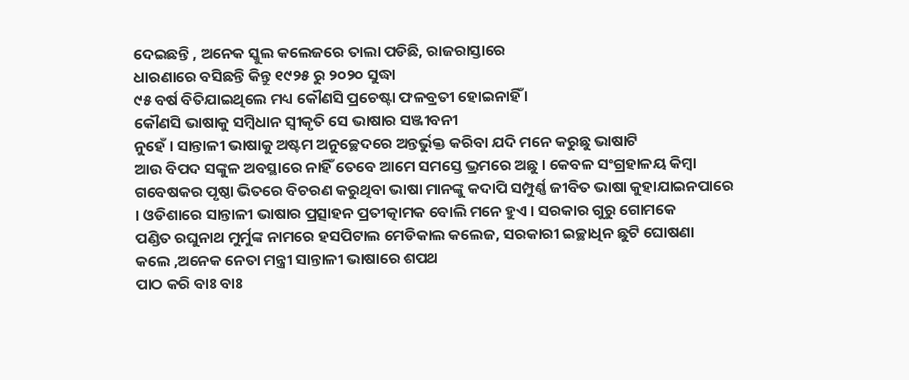ଦେଇଛନ୍ତି , ଅନେକ ସ୍କୁଲ କଲେଜରେ ତାଲା ପଡିଛି, ରାଜରାସ୍ତାରେ
ଧାରଣାରେ ବସିଛନ୍ତି କିନ୍ତୁ ୧୯୨୫ ରୁ ୨୦୨୦ ସୁଦ୍ଧା
୯୫ ବର୍ଷ ବିତିଯାଇଥିଲେ ମଧ୍ୟ କୌଣସି ପ୍ରଚେଷ୍ଟା ଫଳବ୍ରତୀ ହୋଇନାହିଁ ।
କୌଣସି ଭାଷାକୁ ସମ୍ବିଧାନ ସ୍ବୀକୃତି ସେ ଭାଷାର ସଞ୍ଜୀବନୀ
ନୁହେଁ । ସାନ୍ତାଳୀ ଭାଷାକୁ ଅଷ୍ଟମ ଅନୁଚ୍ଛେଦରେ ଅନ୍ତର୍ଭୁକ୍ତ କରିବା ଯଦି ମନେ କରୁଛୁ ଭାଷାଟି
ଆଉ ବିପଦ ସଙ୍କୁଳ ଅବସ୍ଥାରେ ନାହିଁ ତେବେ ଆମେ ସମସ୍ତେ ଭ୍ରମରେ ଅଛୁ । କେବଳ ସଂଗ୍ରହାଳୟ କିମ୍ବା
ଗବେଷକର ପୃଷ୍ଠା ଭିତରେ ବିଚରଣ କରୁଥିବା ଭାଷା ମାନଙ୍କୁ କଦାପି ସମ୍ପୁର୍ଣ୍ଣ ଜୀବିତ ଭାଷା କୁହାଯାଇନପାରେ
। ଓଡିଶାରେ ସାନ୍ତାଳୀ ଭାଷାର ପ୍ରତ୍ସାହନ ପ୍ରତୀତ୍କାମକ ବୋଲି ମନେ ହୁଏ । ସରକାର ଗୁରୁ ଗୋମକେ
ପଣ୍ଡିତ ରଘୁନାଥ ମୁର୍ମୁଙ୍କ ନାମରେ ହସପିଟାଲ ମେଡିକାଲ କଲେଜ, ସରକାରୀ ଇଚ୍ଛାଧିନ ଛୁଟି ଘୋଷଣା
କଲେ ,ଅନେକ ନେତା ମନ୍ତ୍ରୀ ସାନ୍ତାଳୀ ଭାଷାରେ ଶପଥ
ପାଠ କରି ବାଃ ବାଃ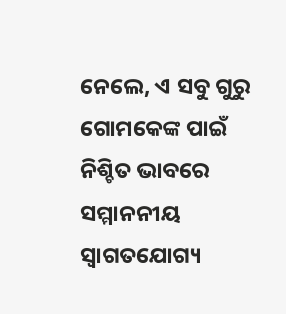ନେଲେ, ଏ ସବୁ ଗୁରୁ ଗୋମକେଙ୍କ ପାଇଁ ନିଶ୍ଚିତ ଭାବରେ ସମ୍ମାନନୀୟ ସ୍ବାଗତଯୋଗ୍ୟ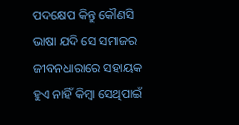ପଦକ୍ଷେପ କିନ୍ତୁ କୌଣସି ଭାଷା ଯଦି ସେ ସମାଜର ଜୀବନଧାରାରେ ସହାୟକ ହୁଏ ନାହିଁ କିମ୍ବା ସେଥିପାଇଁ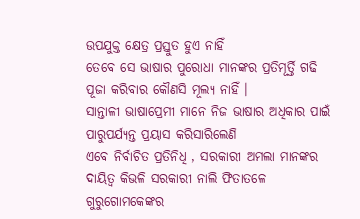ଉପଯୁକ୍ତ କ୍ଷେତ୍ର ପ୍ରସ୍ତୁତ ହୁଏ ନାହିଁ
ତେବେ ସେ ଭାଷାର ପୁରୋଧା ମାନଙ୍କର ପ୍ରତିମୂର୍ତ୍ତି ଗଢି ପୂଜା କରିବାର କୌଣସି ମୂଲ୍ୟ ନାହିଁ ।
ସାନ୍ତାଳୀ ଭାଷାପ୍ରେମୀ ମାନେ ନିଜ ଭାଷାର ଅଧିକାର ପାଇଁ ପାରୁପର୍ଯ୍ୟନ୍ତ ପ୍ରୟାସ କରିସାରିଲେଣି
ଏବେ ନିର୍ବାଚିତ ପ୍ରତିନିଧି , ସରକାରୀ ଅମଲା ମାନଙ୍କର ଦାୟିତ୍ବ କିଭଳି ସରକାରୀ ନାଲି ଫିତାତଳେ ଗୁରୁଗୋମକେଙ୍କର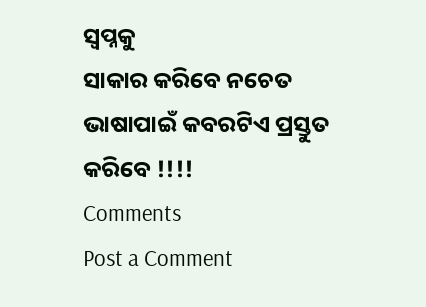ସ୍ବପ୍ନକୁ
ସାକାର କରିବେ ନଚେତ ଭାଷାପାଇଁ କବରଟିଏ ପ୍ରସ୍ତୁତ କରିବେ !!!!
Comments
Post a Comment